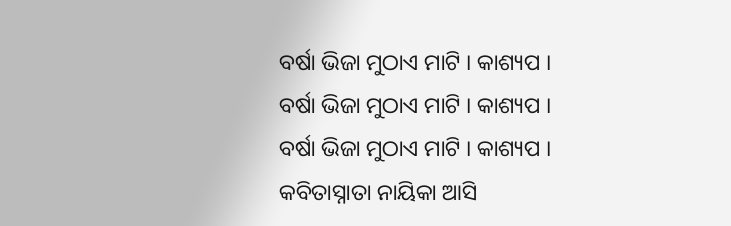ବର୍ଷା ଭିଜା ମୁଠାଏ ମାଟି । କାଶ୍ୟପ ।
ବର୍ଷା ଭିଜା ମୁଠାଏ ମାଟି । କାଶ୍ୟପ ।
ବର୍ଷା ଭିଜା ମୁଠାଏ ମାଟି । କାଶ୍ୟପ ।
କବିତାସ୍ନାତା ନାୟିକା ଆସି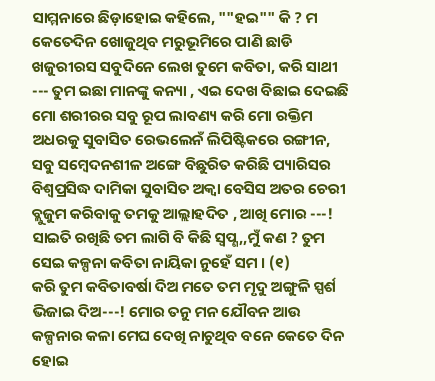ସାମ୍ମନାରେ ଛିଡ଼ାହୋଇ କହିଲେ, ""ହଇ"" କି ? ମ କେତେଦିନ ଖୋଜୁଥିବ ମରୁଭୂମିରେ ପାଣି ଛାଡି ଖଜୁରୀରସ ସବୁଦିନେ ଲେଖ ତୁମେ କବିତା, କରି ସାଥୀ --- ତୁମ ଇଛା ମାନଙ୍କୁ କନ୍ୟା , ଏଇ ଦେଖ ବିଛାଇ ଦେଇଛି ମୋ ଶରୀରର ସବୁ ରୂପ ଲାବଣ୍ୟ କରି ମୋ ରକ୍ତିମ ଅଧରକୁ ସୁବାସିତ ରେଭଲେନଁ ଲିପିଷ୍ଟିକରେ ରଙ୍ଗୀନ, ସବୁ ସମ୍ବେଦନଶୀଳ ଅଙ୍ଗେ ବିଛୁରିତ କରିଛି ପ୍ୟାରିସର ବିଶ୍ୱପ୍ରସିଦ୍ଧ ଦାମିକା ସୁବାସିତ ଅକ୍ୱା ବେସିସ ଅତର ଚେରୀ ବ୍ଲୁଜୁମ କରିବାକୁ ତମକୁ ଆଲ୍ଲାହଦିତ , ଆଖି ମୋର ---! ସାଇତି ରଖିଛି ତମ ଲାଗି ବି କିଛି ସ୍ଵପ୍ଣ,,ମୁଁ କଣ ? ତୁମ ସେଇ କଳ୍ପନା କବିତା ନାୟିକା ନୁହେଁ ସମ । (୧)
କରି ତୁମ କବିତାବର୍ଷା ଦିଅ ମତେ ତମ ମୃଦୁ ଅଙ୍ଗୁଳି ସ୍ପର୍ଶ ଭିଜାଇ ଦିଅ---! ମୋର ତନୁ ମନ ଯୌବନ ଆଉ କଳ୍ପନାର କଳା ମେଘ ଦେଖି ନାଚୁଥିବ ବନେ କେତେ ଦିନ ହୋଇ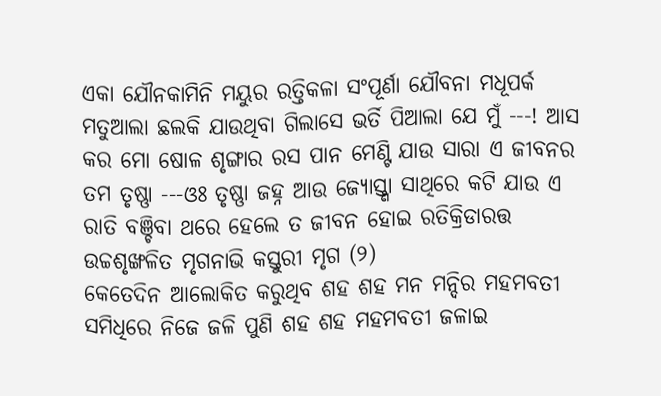ଏକା ଯୌନକାମିନି ମୟୁର ରତ୍ତିକଳା ସଂପୂର୍ଣା ଯୌବନା ମଧୂପର୍କ ମତୁଆଲା ଛଲକି ଯାଉଥିବା ଗିଲାସେ ଭର୍ତି ପିଆଲା ଯେ ମୁଁ ---! ଆସ କର ମୋ ଷୋଳ ଶୃଙ୍ଗାର ରସ ପାନ ମେଣ୍ଟି ଯାଉ ସାରା ଏ ଜୀବନର ତମ ତୃଷ୍ଣା ---ଓଃ ତୃଷ୍ଣା ଜହ୍ନ ଆଉ ଜ୍ୟୋସ୍ତ୍ଣା ସାଥିରେ କଟି ଯାଉ ଏ ରାତି ବଞ୍ଚିବା ଥରେ ହେଲେ ତ ଜୀବନ ହୋଇ ରତିକ୍ରିଡାରତ୍ତ ଉଚ୍ଚଶୃଙ୍ଖଳିତ ମୃଗନାଭି କସ୍ତୁରୀ ମୃଗ (୨)
କେତେଦିନ ଆଲୋକିତ କରୁଥିବ ଶହ ଶହ ମନ ମନ୍ଦିର ମହମବତୀ ସମିଧିରେ ନିଜେ ଜଳି ପୁଣି ଶହ ଶହ ମହମବତୀ ଜଳାଇ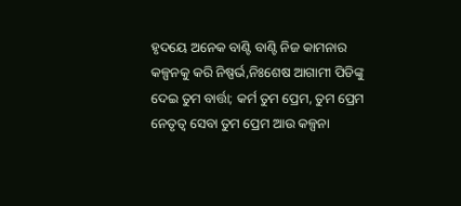ହୃଦୟେ ଅନେକ ବାଣ୍ଟି ବାଣ୍ଟି ନିଜ କାମନାର କଳ୍ପନକୁ କରି ନିଷ୍ପର୍ଭ,ନିଃଶେଷ ଆଗାମୀ ପିଡିଙ୍କୁ ଦେଇ ତୁମ ବାର୍ତ୍ତା; କର୍ମ ତୁମ ପ୍ରେମ, ତୁମ ପ୍ରେମ ନେତୃତ୍ବ ସେବା ତୁମ ପ୍ରେମ ଆଉ କଳ୍ପନା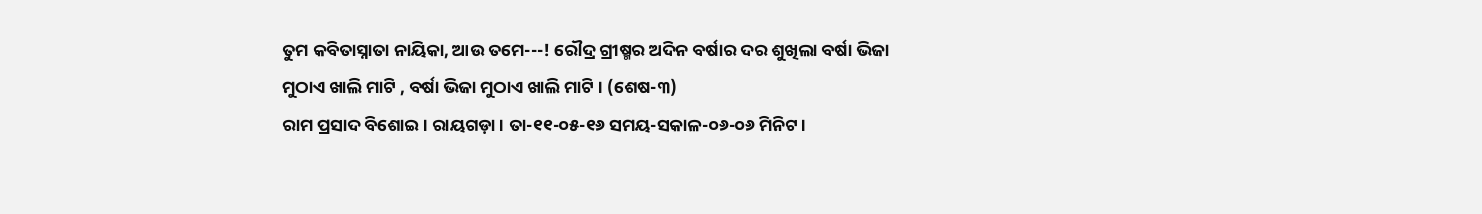ତୁମ କବିତାସ୍ନାତା ନାୟିକା, ଆଉ ତମେ---! ରୌଦ୍ର ଗ୍ରୀଷ୍ମର ଅଦିନ ବର୍ଷାର ଦର ଶୁଖିଲା ବର୍ଷା ଭିଜା ମୁଠାଏ ଖାଲି ମାଟି , ବର୍ଷା ଭିଜା ମୁଠାଏ ଖାଲି ମାଟି । (ଶେଷ-୩)
ରାମ ପ୍ରସାଦ ବିଶୋଇ । ରାୟଗଡ଼ା । ତା-୧୧-୦୫-୧୬ ସମୟ-ସକାଳ-୦୬-୦୬ ମିନିଟ ।